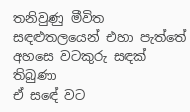තනිවුණු මීවිත
සඳළුතලයෙන් එහා පැත්තේ
අහසෙ වටකුරු සඳක් තිබුණා
ඒ සඳේ වට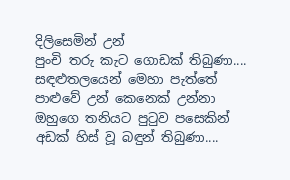දිලිසෙමින් උන්
පුංචි තරු කැට ගොඩක් තිබුණා....
සඳළුතලයෙන් මෙහා පැත්තේ
පාළුවේ උන් කෙනෙක් උන්නා
ඔහුගෙ තනියට පුටුව පසෙකින්
අඩක් හිස් වූ බඳුන් තිබුණා....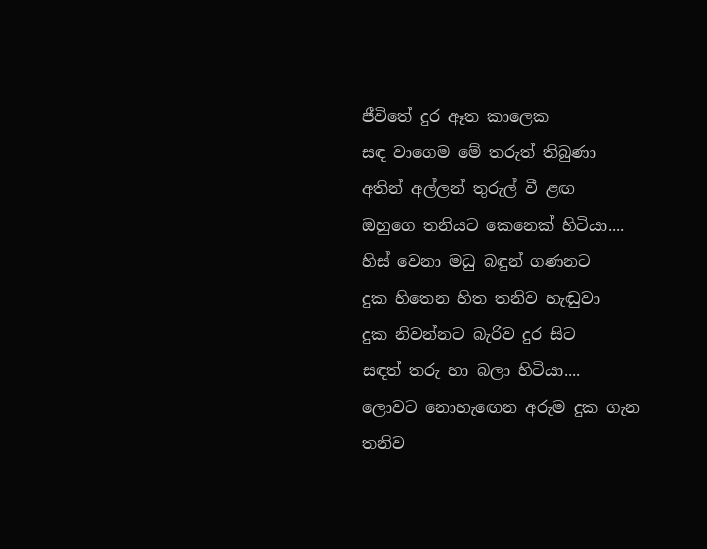ජීවිතේ දුර ඈත කාලෙක
සඳ වාගෙම මේ තරුත් තිබුණා
අතින් අල්ලන් තුරුල් වී ළඟ
ඔහුගෙ තනියට කෙනෙක් හිටියා....
හිස් වෙනා මධු බඳුන් ගණනට
දුක හිතෙන හිත තනිව හැඬුවා
දුක නිවන්නට බැරිව දුර සිට
සඳත් තරු හා බලා හිටියා....
ලොවට නොහැඟෙන අරුම දුක ගැන
තනිව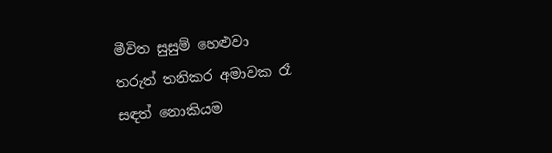මීවිත සුසුම් හෙළුවා
තරුත් තනිකර අමාවක රෑ
සඳත් නොකියම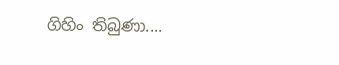ගිහිං තිබුණා....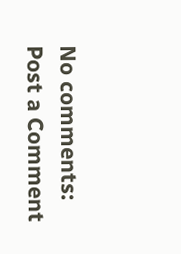No comments:
Post a Comment